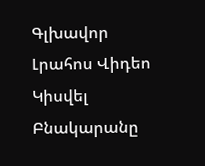Գլխավոր Լրահոս Վիդեո Կիսվել
Բնակարանը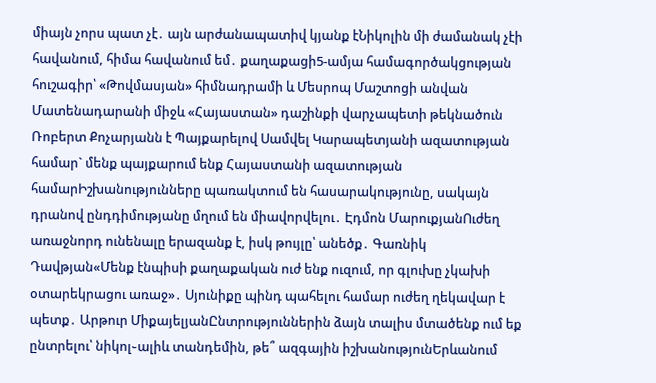միայն չորս պատ չէ․ այն արժանապատիվ կյանք էՆիկոլին մի ժամանակ չէի հավանում, հիմա հավանում եմ․ քաղաքացի5-ամյա համագործակցության հուշագիր՝ «Թովմասյան» հիմնադրամի և Մեսրոպ Մաշտոցի անվան Մատենադարանի միջև «Հայաստան» դաշինքի վարչապետի թեկնածուն Ռոբերտ Քոչարյանն է Պայքարելով Սամվել Կարապետյանի ազատության համար` մենք պայքարում ենք Հայաստանի ազատության համարԻշխանությունները պառակտում են հասարակությունը, սակայն դրանով ընդդիմությանը մղում են միավորվելու․ Էդմոն ՄարուքյանՈւժեղ առաջնորդ ունենալը երազանք է, իսկ թույլը՝ անեծք․ Գառնիկ Դավթյան«Մենք էնպիսի քաղաքական ուժ ենք ուզում, որ գլուխը չկախի օտարեկրացու առաջ»․ Սյունիքը պինդ պահելու համար ուժեղ ղեկավար է պետք․ Արթուր ՄիքայելյանԸնտրություններին ձայն տալիս մտածենք ում եք ընտրելու՝ նիկոլ֊ալիև տանդեմին, թե՞ ազգային իշխանությունԵրևանում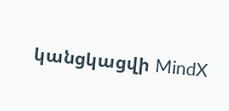կանցկացվի MindX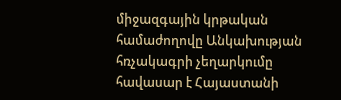միջազգային կրթական համաժողովը Անկախության հռչակագրի չեղարկումը հավասար է Հայաստանի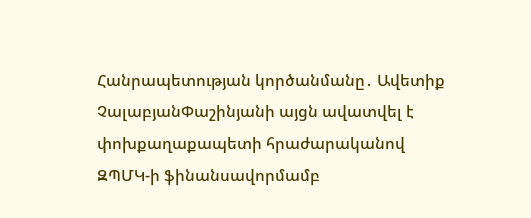Հանրապետության կործանմանը․ Ավետիք ՉալաբյանՓաշինյանի այցն ավատվել է փոխքաղաքապետի հրաժարականով ԶՊՄԿ-ի ֆինանսավորմամբ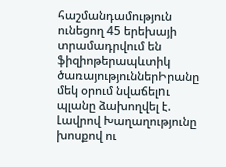հաշմանդամություն ունեցող 45 երեխայի տրամադրվում են ֆիզիոթերապևտիկ ծառայություններԻրանը մեկ օրում նվաճելnւ պլանը ձախողվել է. Լավրով Խաղաղությունը խոսքով ու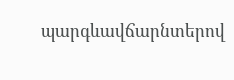պարգևավճարնտերով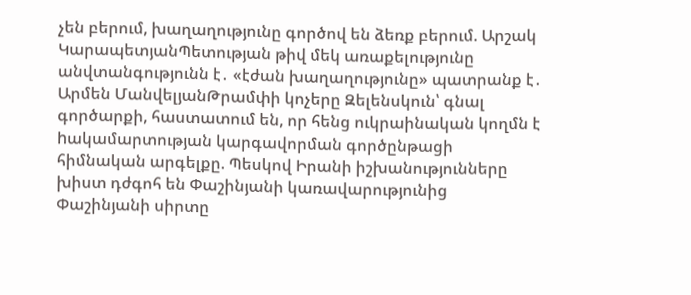չեն բերում, խաղաղությունը գործով են ձեռք բերում. Արշակ ԿարապետյանՊետության թիվ մեկ առաքելությունը անվտանգությունն է․ «էժան խաղաղությունը» պատրանք է․ Արմեն ՄանվելյանԹրամփի կոչերը Զելենսկուն՝ գնալ գործարքի, հաստատում են, որ հենց ուկրաինական կողմն է hակամարտության կարգավորման գործընթացի հիմնական արգելքը. Պեսկով Իրանի իշխանությունները խիստ դժգոհ են Փաշինյանի կառավարությունից Փաշինյանի սիրտը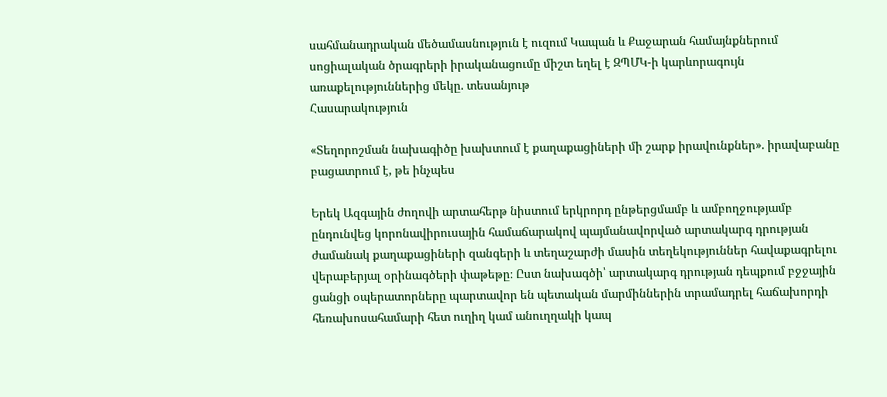սահմանադրական մեծամասնություն է ուզում Կապան և Քաջարան համայնքներում սոցիալական ծրագրերի իրականացումը միշտ եղել է ԶՊՄԿ-ի կարևորագույն առաքելություններից մեկը. տեսանյութ
Հասարակություն

«Տեղորոշման նախագիծը խախտում է քաղաքացիների մի շարք իրավունքներ». իրավաբանը բացատրում է, թե ինչպես

Երեկ Ազգային ժողովի արտահերթ նիստում երկրորդ ընթերցմամբ և ամբողջությամբ ընդունվեց կորոնավիրուսային համաճարակով պայմանավորված արտակարգ դրության ժամանակ քաղաքացիների զանգերի և տեղաշարժի մասին տեղեկություններ հավաքագրելու վերաբերյալ օրինագծերի փաթեթը։ Ըստ նախագծի՝ արտակարգ դրության դեպքում բջջային ցանցի օպերատորները պարտավոր են պետական մարմիններին տրամադրել հաճախորդի հեռախոսահամարի հետ ուղիղ կամ անուղղակի կապ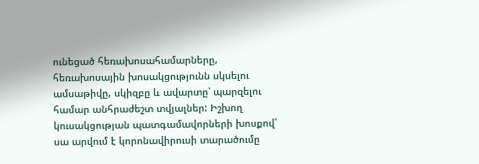ունեցած հեռախոսահամարները, հեռախոսային խոսակցությունն սկսելու ամսաթիվը, սկիզբը և ավարտը՝ պարզելու համար անհրաժեշտ տվյալներ: Իշխող կուսակցության պատգամավորների խոսքով՝ սա արվում է կորոնավիրուսի տարածումը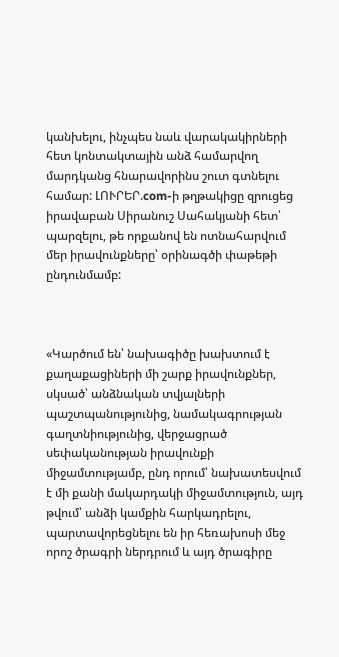կանխելու, ինչպես նաև վարակակիրների հետ կոնտակտային անձ համարվող մարդկանց հնարավորինս շուտ գտնելու համար: ԼՈՒՐԵՐ.com-ի թղթակիցը զրուցեց իրավաբան Սիրանուշ Սահակյանի հետ՝ պարզելու, թե որքանով են ոտնահարվում մեր իրավունքները՝ օրինագծի փաթեթի ընդունմամբ:



«Կարծում են՝ նախագիծը խախտում է քաղաքացիների մի շարք իրավունքներ, սկսած՝ անձնական տվյալների պաշտպանությունից, նամակագրության գաղտնիությունից, վերջացրած սեփականության իրավունքի միջամտությամբ, ընդ որում՝ նախատեսվում է մի քանի մակարդակի միջամտություն, այդ թվում՝ անձի կամքին հարկադրելու, պարտավորեցնելու են իր հեռախոսի մեջ որոշ ծրագրի ներդրում և այդ ծրագիրը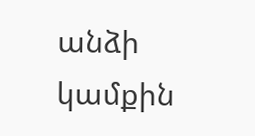անձի կամքին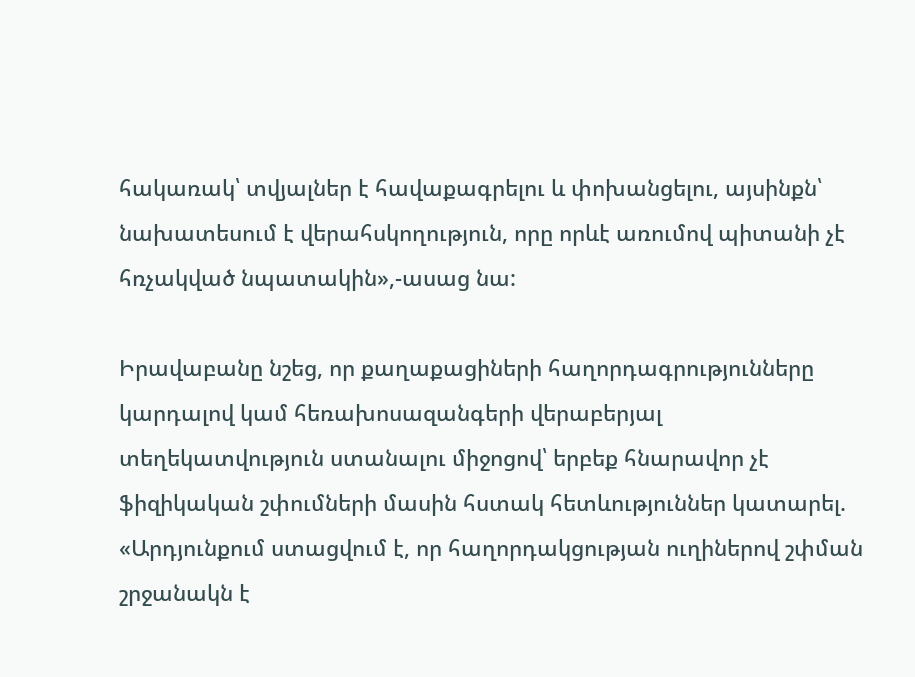հակառակ՝ տվյալներ է հավաքագրելու և փոխանցելու, այսինքն՝ նախատեսում է վերահսկողություն, որը որևէ առումով պիտանի չէ հռչակված նպատակին»,-ասաց նա:

Իրավաբանը նշեց, որ քաղաքացիների հաղորդագրությունները կարդալով կամ հեռախոսազանգերի վերաբերյալ տեղեկատվություն ստանալու միջոցով՝ երբեք հնարավոր չէ ֆիզիկական շփումների մասին հստակ հետևություններ կատարել. «Արդյունքում ստացվում է, որ հաղորդակցության ուղիներով շփման շրջանակն է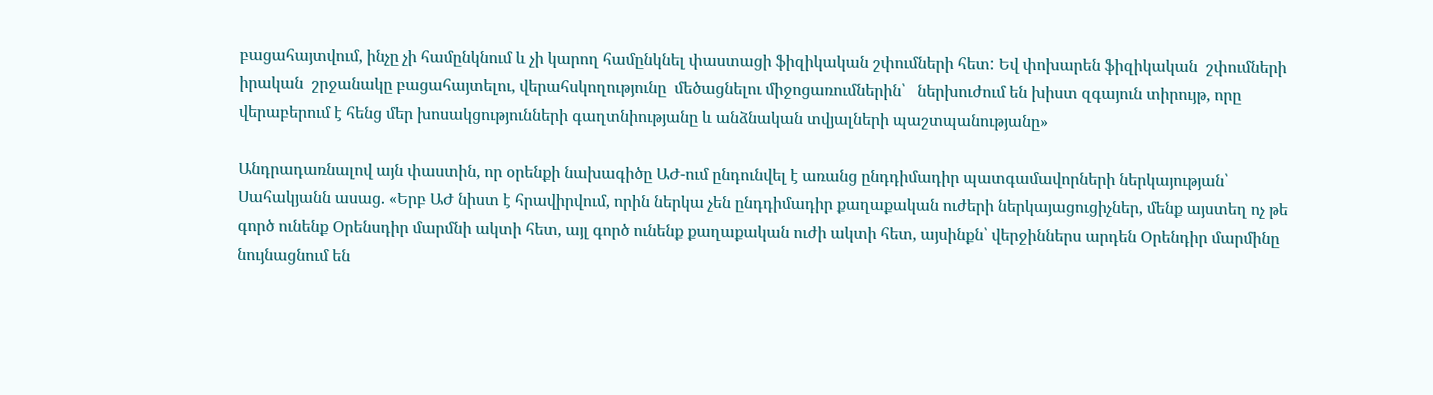բացահայտվում, ինչը չի համընկնում և չի կարող համընկնել փաստացի ֆիզիկական շփումների հետ: Եվ փոխարեն ֆիզիկական  շփումների իրական  շրջանակը բացահայտելու, վերահսկողությունը  մեծացնելու միջոցառումներին՝   ներխուժում են խիստ զգայուն տիրույթ, որը վերաբերում է հենց մեր խոսակցությունների գաղտնիությանը և անձնական տվյալների պաշտպանությանը»

Անդրադառնալով այն փաստին, որ օրենքի նախագիծը ԱԺ-ում ընդունվել է առանց ընդդիմադիր պատգամավորների ներկայության՝ Սահակյանն ասաց. «Երբ ԱԺ նիստ է հրավիրվում, որին ներկա չեն ընդդիմադիր քաղաքական ուժերի ներկայացուցիչներ, մենք այստեղ ոչ թե գործ ունենք Օրենսդիր մարմնի ակտի հետ, այլ գործ ունենք քաղաքական ուժի ակտի հետ, այսինքն՝ վերջիններս արդեն Օրենդիր մարմինը նույնացնում են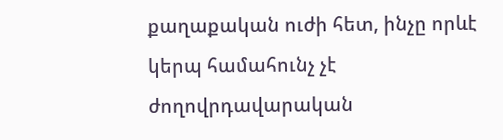քաղաքական ուժի հետ, ինչը որևէ կերպ համահունչ չէ ժողովրդավարական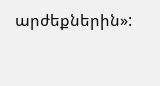արժեքներին»: